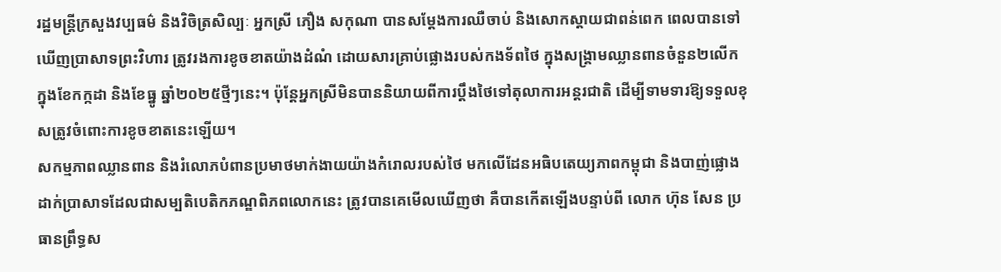រដ្ឋមន្ត្រីក្រសួងវប្បធម៌ និងវិចិត្រសិល្បៈ អ្នកស្រី ភឿង សកុណា បានសម្តែងការឈឺចាប់ និងសោកស្តាយជាពន់ពេក ពេលបានទៅឃើញប្រាសាទព្រះវិហារ ត្រូវរងការខូចខាតយ៉ាងដំណំ ដោយសារគ្រាប់ផ្លោងរបស់កងទ័ពថៃ ក្នុងសង្គ្រាមឈ្លានពានចំនួន២លើក ក្នុងខែកក្កដា និងខែធ្នូ ឆ្នាំ២០២៥ថ្មីៗនេះ។ ប៉ុន្តែអ្នកស្រីមិនបាននិយាយពីការប្តឹងថៃទៅតុលាការអន្តរជាតិ ដើម្បីទាមទារឱ្យទទួលខុសត្រូវចំពោះការខូចខាតនេះឡើយ។
សកម្មភាពឈ្លានពាន និងរំលោភបំពានប្រមាថមាក់ងាយយ៉ាងកំរោលរបស់ថៃ មកលើដែនអធិបតេយ្យភាពកម្ពុជា និងបាញ់ផ្លោងដាក់ប្រាសាទដែលជាសម្បតិបេតិកភណ្ឌពិភពលោកនេះ ត្រូវបានគេមើលឃើញថា គឺបានកើតឡើងបន្ទាប់ពី លោក ហ៊ុន សែន ប្រធានព្រឹទ្ធស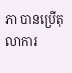ភា បានប្រើតុលាការ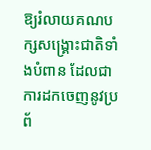ឱ្យរំលាយគណបក្សសង្គ្រោះជាតិទាំងបំពាន ដែលជាការដកចេញនូវប្រព័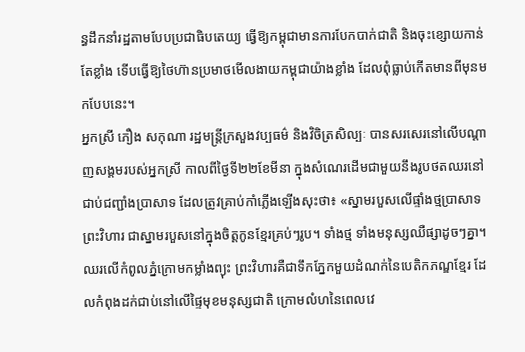ន្ធដឹកនាំរដ្ឋតាមបែបប្រជាធិបតេយ្យ ធ្វើឱ្យកម្ពុជាមានការបែកបាក់ជាតិ និងចុះខ្សោយកាន់តែខ្លាំង ទើបធ្វើឱ្យថៃហ៊ានប្រមាថមើលងាយកម្ពុជាយ៉ាងខ្លាំង ដែលពុំធ្លាប់កើតមានពីមុនមកបែបនេះ។
អ្នកស្រី ភឿង សកុណា រដ្ឋមន្ត្រីក្រសួងវប្បធម៌ និងវិចិត្រសិល្បៈ បានសរសេរនៅលើបណ្តាញសង្គមរបស់អ្នកស្រី កាលពីថ្ងៃទី២២ខែមីនា ក្នុងសំណេរដើមជាមួយនឹងរូបថតឈរនៅជាប់ជញ្ជាំងប្រាសាទ ដែលត្រូវគ្រាប់កាំភ្លើងឡើងសុះថា៖ «ស្នាមរបួសលើផ្ទាំងថ្មប្រាសាទព្រះវិហារ ជាស្នាមរបួសនៅក្នុងចិត្តកូនខ្មែរគ្រប់ៗរូប។ ទាំងថ្ម ទាំងមនុស្សឈឺផ្សាដូចៗគ្នា។ ឈរលើកំពូលភ្នំក្រោមកម្លាំងព្យុះ ព្រះវិហារគឺជាទឹកភ្នែកមួយដំណក់នៃបេតិកភណ្ឌខ្មែរ ដែលកំពុងដក់ជាប់នៅលើផ្ទៃមុខមនុស្សជាតិ ក្រោមលំហនៃពេលវេ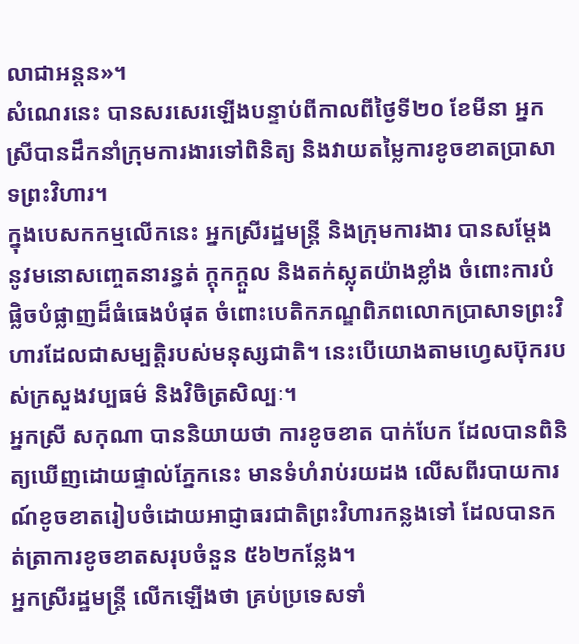លាជាអន្តន»។
សំណេរនេះ បានសរសេរឡើងបន្ទាប់ពីកាលពីថ្ងៃទី២០ ខែមីនា អ្នកស្រីបានដឹកនាំក្រុមការងារទៅពិនិត្យ និងវាយតម្លៃការខូចខាតប្រាសាទព្រះវិហារ។
ក្នុងបេសកកម្មលើកនេះ អ្នកស្រីរដ្ឋមន្រ្តី និងក្រុមការងារ បានសម្តែងនូវមនោសញ្ចេតនារន្ធត់ ក្តុកក្តួល និងតក់ស្លុតយ៉ាងខ្លាំង ចំពោះការបំផ្លិចបំផ្លាញដ៏ធំធេងបំផុត ចំពោះបេតិកភណ្ឌពិភពលោកប្រាសាទព្រះវិហារដែលជាសម្បត្តិរបស់មនុស្សជាតិ។ នេះបើយោងតាមហ្វេសប៊ុករបស់ក្រសួងវប្បធម៌ និងវិចិត្រសិល្បៈ។
អ្នកស្រី សកុណា បាននិយាយថា ការខូចខាត បាក់បែក ដែលបានពិនិត្យឃើញដោយផ្ទាល់ភ្នែកនេះ មានទំហំរាប់រយដង លើសពីរបាយការណ៍ខូចខាតរៀបចំដោយអាជ្ញាធរជាតិព្រះវិហារកន្លងទៅ ដែលបានកត់ត្រាការខូចខាតសរុបចំនួន ៥៦២កន្លែង។
អ្នកស្រីរដ្ឋមន្ត្រី លើកឡើងថា គ្រប់ប្រទេសទាំ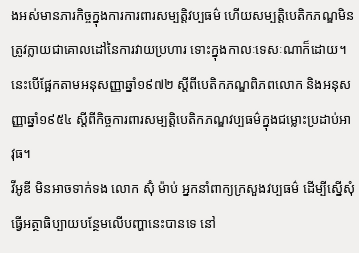ងអស់មានភារកិច្ចក្នុងការការពារសម្បត្តិវប្បធម៌ ហើយសម្បត្តិបេតិកភណ្ឌមិនត្រូវក្លាយជាគោលដៅនៃការវាយប្រហារ ទោះក្នុងកាលៈទេសៈណាក៏ដោយ។ នេះបើផ្អែកតាមអនុសញ្ញាឆ្នាំ១៩៧២ ស្តីពីបេតិកភណ្ឌពិភពលោក និងអនុសញ្ញាឆ្នាំ១៩៥៤ ស្តីពីកិច្ចការពារសម្បត្តិបេតិកភណ្ឌវប្បធម៌ក្នុងជម្លោះប្រដាប់អាវុធ។
វីអូឌី មិនអាចទាក់ទង លោក ស៊ុំ ម៉ាប់ អ្នកនាំពាក្យក្រសួងវប្បធម៌ ដើម្បីស្នើសុំធ្វើអត្ថាធិប្បាយបន្ថែមលើបញ្ហានេះបានទេ នៅ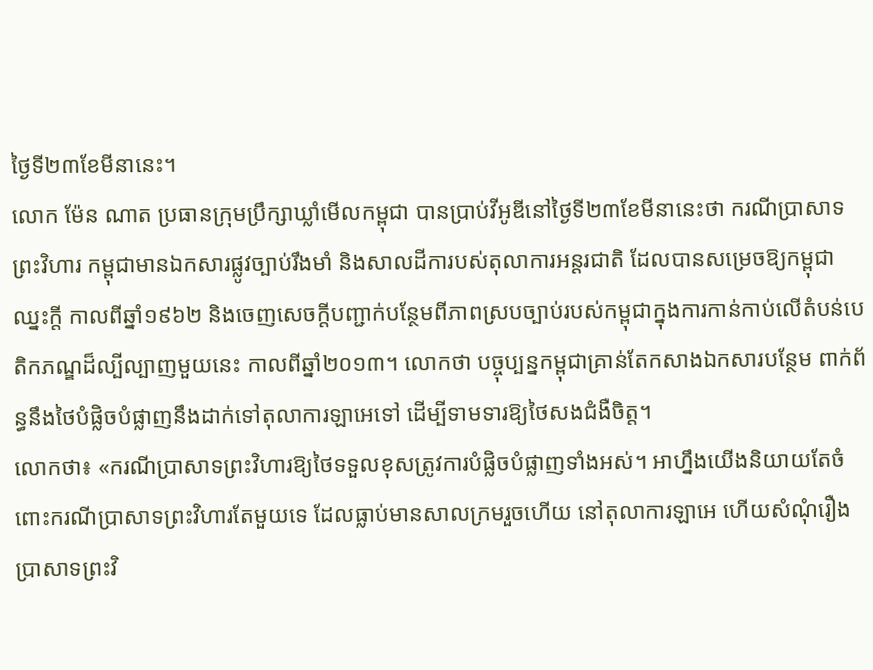ថ្ងៃទី២៣ខែមីនានេះ។
លោក ម៉ែន ណាត ប្រធានក្រុមប្រឹក្សាឃ្លាំមើលកម្ពុជា បានប្រាប់វីអូឌីនៅថ្ងៃទី២៣ខែមីនានេះថា ករណីប្រាសាទព្រះវិហារ កម្ពុជាមានឯកសារផ្លូវច្បាប់រឹងមាំ និងសាលដីការបស់តុលាការអន្តរជាតិ ដែលបានសម្រេចឱ្យកម្ពុជាឈ្នះក្តី កាលពីឆ្នាំ១៩៦២ និងចេញសេចក្តីបញ្ជាក់បន្ថែមពីភាពស្របច្បាប់របស់កម្ពុជាក្នុងការកាន់កាប់លើតំបន់បេតិកភណ្ឌដ៏ល្បីល្បាញមួយនេះ កាលពីឆ្នាំ២០១៣។ លោកថា បច្ចុប្បន្នកម្ពុជាគ្រាន់តែកសាងឯកសារបន្ថែម ពាក់ព័ន្ធនឹងថៃបំផ្លិចបំផ្លាញនឹងដាក់ទៅតុលាការឡាអេទៅ ដើម្បីទាមទារឱ្យថៃសងជំងឺចិត្ត។
លោកថា៖ «ករណីប្រាសាទព្រះវិហារឱ្យថៃទទួលខុសត្រូវការបំផ្លិចបំផ្លាញទាំងអស់។ អាហ្នឹងយើងនិយាយតែចំពោះករណីប្រាសាទព្រះវិហារតែមួយទេ ដែលធ្លាប់មានសាលក្រមរួចហើយ នៅតុលាការឡាអេ ហើយសំណុំរឿងប្រាសាទព្រះវិ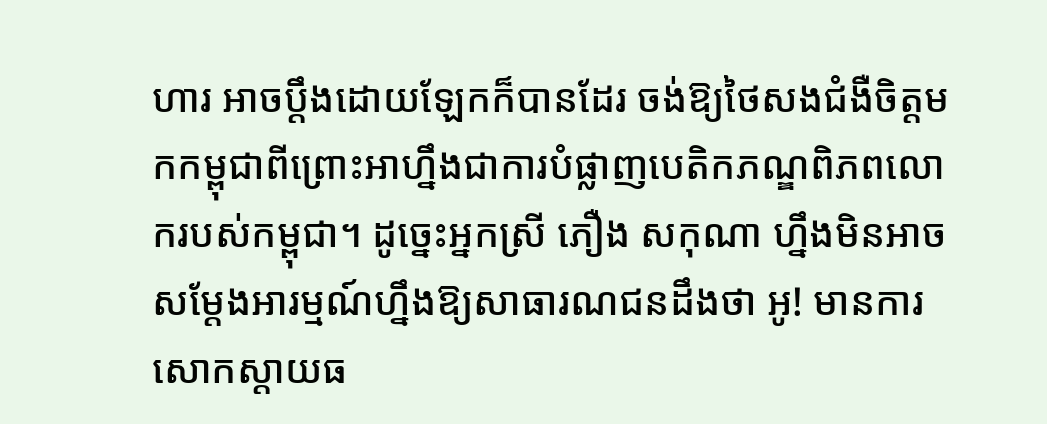ហារ អាចប្តឹងដោយឡែកក៏បានដែរ ចង់ឱ្យថៃសងជំងឺចិត្តមកកម្ពុជាពីព្រោះអាហ្នឹងជាការបំផ្លាញបេតិកភណ្ឌពិភពលោករបស់កម្ពុជា។ ដូច្នេះអ្នកស្រី ភឿង សកុណា ហ្នឹងមិនអាចសម្តែងអារម្មណ៍ហ្នឹងឱ្យសាធារណជនដឹងថា អូ! មានការសោកស្តាយធ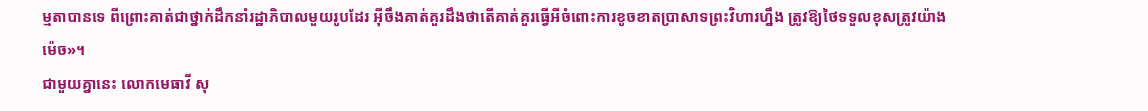ម្មតាបានទេ ពីព្រោះគាត់ជាថ្នាក់ដឹកនាំរដ្ឋាភិបាលមួយរូបដែរ អ៊ីចឹងគាត់គួរដឹងថាតើគាត់គួរធ្វើអីចំពោះការខូចខាតប្រាសាទព្រះវិហារហ្នឹង ត្រូវឱ្យថៃទទួលខុសត្រូវយ៉ាងម៉េច»។
ជាមួយគ្នានេះ លោកមេធាវី សុ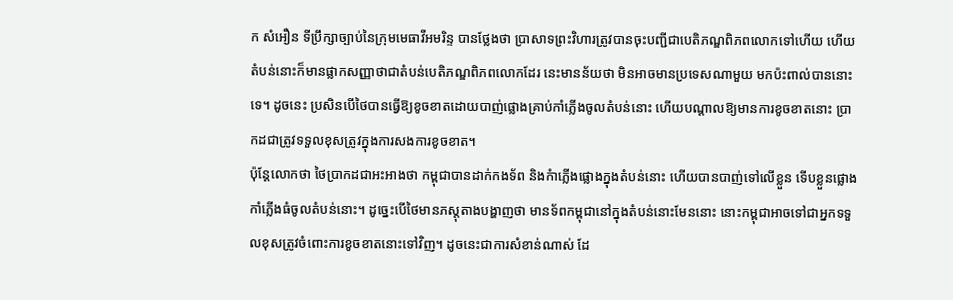ក សំអឿន ទីប្រឹក្សាច្បាប់នៃក្រុមមេធាវីអមរិន្ទ បានថ្លែងថា ប្រាសាទព្រះវិហារត្រូវបានចុះបញ្ជីជាបេតិភណ្ឌពិភពលោកទៅហើយ ហើយតំបន់នោះក៏មានផ្លាកសញ្ញាថាជាតំបន់បេតិភណ្ឌពិភពលោកដែរ នេះមានន័យថា មិនអាចមានប្រទេសណាមួយ មកប៉ះពាល់បាននោះទេ។ ដូចនេះ ប្រសិនបើថៃបានធ្វើឱ្យខូចខាតដោយបាញ់ផ្លោងគ្រាប់កាំភ្លើងចូលតំបន់នោះ ហើយបណ្តាលឱ្យមានការខូចខាតនោះ ប្រាកដជាត្រូវទទួលខុសត្រូវក្នុងការសងការខូចខាត។
ប៉ុន្តែលោកថា ថៃប្រាកដជាអះអាងថា កម្ពុជាបានដាក់កងទ័ព និងកំាភ្លើងផ្លោងក្នុងតំបន់នោះ ហើយបានបាញ់ទៅលើខ្លួន ទើបខ្លួនផ្លោងកាំភ្លើងធំចូលតំបន់នោះ។ ដូច្នេះបើថៃមានភស្តុតាងបង្ហាញថា មានទ័ពកម្ពុជានៅក្នុងតំបន់នោះមែននោះ នោះកម្ពុជាអាចទៅជាអ្នកទទួលខុសត្រូវចំពោះការខូចខាតនោះទៅវិញ។ ដូចនេះជាការសំខាន់ណាស់ ដែ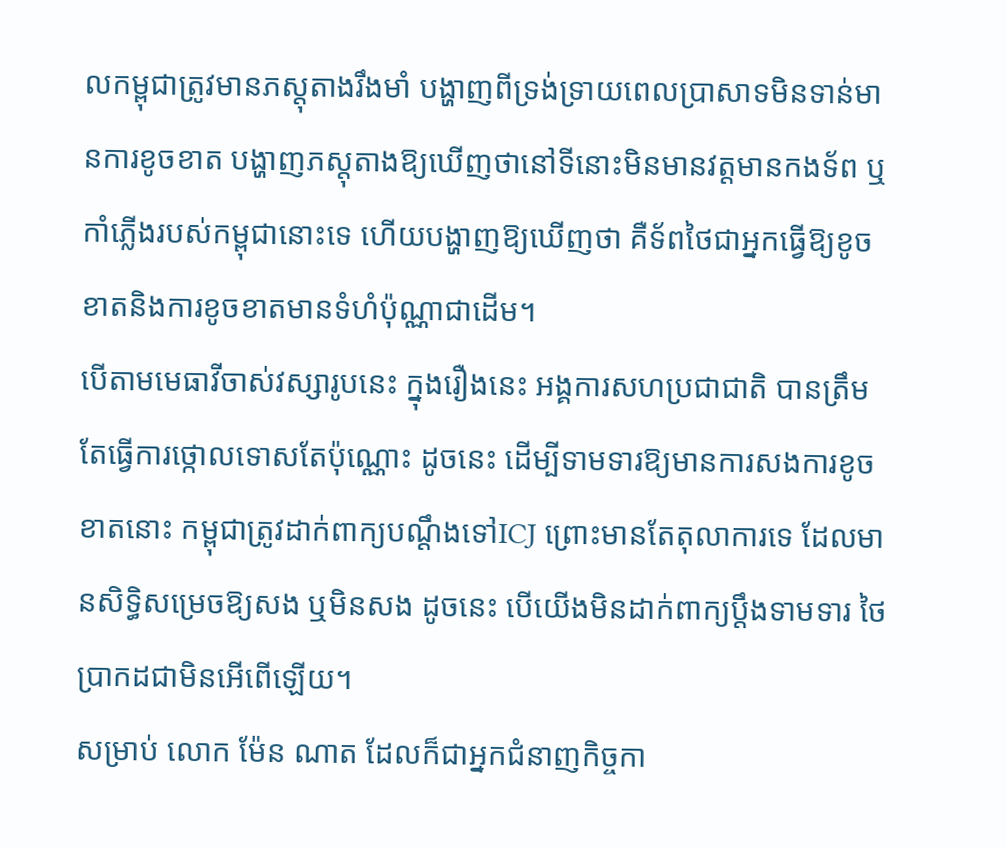លកម្ពុជាត្រូវមានភស្តុតាងរឹងមាំ បង្ហាញពីទ្រង់ទ្រាយពេលប្រាសាទមិនទាន់មានការខូចខាត បង្ហាញភស្តុតាងឱ្យឃើញថានៅទីនោះមិនមានវត្តមានកងទ័ព ឬកាំភ្លើងរបស់កម្ពុជានោះទេ ហើយបង្ហាញឱ្យឃើញថា គឺទ័ពថៃជាអ្នកធ្វើឱ្យខូចខាតនិងការខូចខាតមានទំហំប៉ុណ្ណាជាដើម។
បើតាមមេធាវីចាស់វស្សារូបនេះ ក្នុងរឿងនេះ អង្គការសហប្រជាជាតិ បានត្រឹមតែធ្វើការថ្កោលទោសតែប៉ុណ្ណោះ ដូចនេះ ដើម្បីទាមទារឱ្យមានការសងការខូចខាតនោះ កម្ពុជាត្រូវដាក់ពាក្យបណ្តឹងទៅICJ ព្រោះមានតែតុលាការទេ ដែលមានសិទ្ធិសម្រេចឱ្យសង ឬមិនសង ដូចនេះ បើយើងមិនដាក់ពាក្យប្តឹងទាមទារ ថៃប្រាកដជាមិនអើពើឡើយ។
សម្រាប់ លោក ម៉ែន ណាត ដែលក៏ជាអ្នកជំនាញកិច្ចកា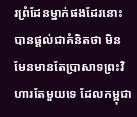រព្រំដែនម្នាក់ផងដែរនោះ បានផ្តល់ជាគំនិតថា មិនមែនមានតែប្រាសាទព្រះវិហារតែមួយទេ ដែលកម្ពុជា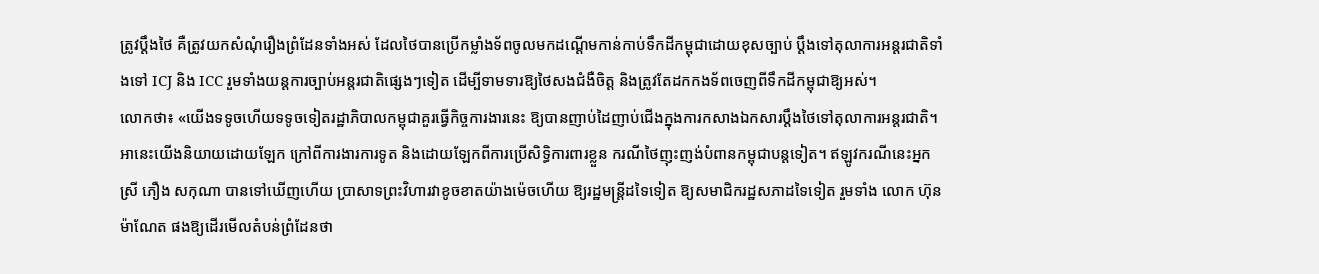ត្រូវប្តឹងថៃ គឺត្រូវយកសំណុំរឿងព្រំដែនទាំងអស់ ដែលថៃបានប្រើកម្លាំងទ័ពចូលមកដណ្តើមកាន់កាប់ទឹកដីកម្ពុជាដោយខុសច្បាប់ ប្តឹងទៅតុលាការអន្តរជាតិទាំងទៅ ICJ និង ICC រួមទាំងយន្តការច្បាប់អន្តរជាតិផ្សេងៗទៀត ដើម្បីទាមទារឱ្យថៃសងជំងឺចិត្ត និងត្រូវតែដកកងទ័ពចេញពីទឹកដីកម្ពុជាឱ្យអស់។
លោកថា៖ «យើងទទូចហើយទទូចទៀតរដ្ឋាភិបាលកម្ពុជាគួរធ្វើកិច្ចការងារនេះ ឱ្យបានញាប់ដៃញាប់ជើងក្នុងការកសាងឯកសារប្តឹងថៃទៅតុលាការអន្តរជាតិ។ អានេះយើងនិយាយដោយឡែក ក្រៅពីការងារការទូត និងដោយឡែកពីការប្រើសិទ្ធិការពារខ្លួន ករណីថៃញុះញង់បំពានកម្ពុជាបន្តទៀត។ ឥឡូវករណីនេះអ្នកស្រី ភឿង សកុណា បានទៅឃើញហើយ ប្រាសាទព្រះវិហារវាខូចខាតយ៉ាងម៉េចហើយ ឱ្យរដ្ឋមន្ត្រីដទៃទៀត ឱ្យសមាជិករដ្ឋសភាដទៃទៀត រួមទាំង លោក ហ៊ុន ម៉ាណែត ផងឱ្យដើរមើលតំបន់ព្រំដែនថា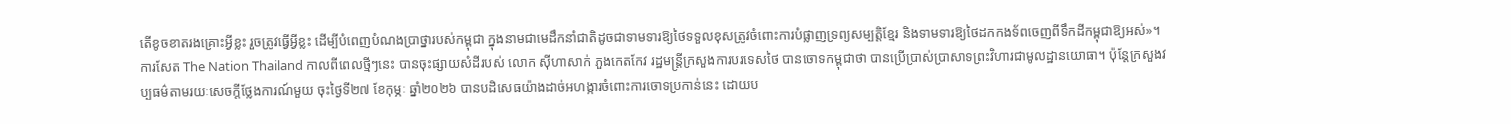តើខូចខាតរងគ្រោះអ្វីខ្លះ រួចត្រូវធ្វើអ្វីខ្លះ ដើម្បីបំពេញបំណងប្រាថ្នារបស់កម្ពុជា ក្នុងនាមជាមេដឹកនាំជាតិដូចជាទាមទារឱ្យថៃទទួលខុសត្រូវចំពោះការបំផ្លាញទ្រព្យសម្បត្តិខ្មែរ និងទាមទារឱ្យថៃដកកងទ័ពចេញពីទឹកដីកម្ពុជាឱ្យអស់»។
ការសែត The Nation Thailand កាលពីពេលថ្មីៗនេះ បានចុះផ្សាយសំដីរបស់ លោក ស៊ីហាសាក់ ភួងកេតកែវ រដ្ឋមន្ត្រីក្រសួងការបរទេសថៃ បានចោទកម្ពុជាថា បានប្រើប្រាស់ប្រាសាទព្រះវិហារជាមូលដ្ឋានយោធា។ ប៉ុន្តែក្រសួងវប្បធម៌តាមរយៈសេចក្តីថ្លែងការណ៍មួយ ចុះថ្ងៃទី២៧ ខែកុម្ភៈ ឆ្នាំ២០២៦ បានបដិសេធយ៉ាងដាច់អហង្ការចំពោះការចោទប្រកាន់នេះ ដោយប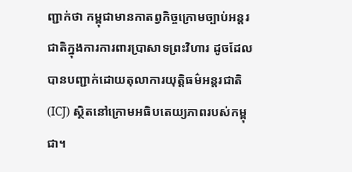ញ្ជាក់ថា កម្ពុជាមានកាតព្វកិច្ចក្រោមច្បាប់អន្តរជាតិក្នុងការការពារប្រាសាទព្រះវិហារ ដូចដែលបានបញ្ជាក់ដោយតុលាការយុត្តិធម៌អន្តរជាតិ(ICJ) ស្ថិតនៅក្រោមអធិបតេយ្យភាពរបស់កម្ពុជា។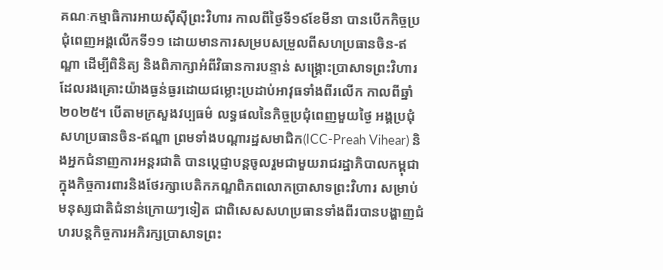គណៈកម្មាធិការអាយស៊ីស៊ីព្រះវិហារ កាលពីថ្ងៃទី១៩ខែមីនា បានបើកកិច្ចប្រជុំពេញអង្គលើកទី១១ ដោយមានការសម្របសម្រួលពីសហប្រធានចិន-ឥណ្ឌា ដើម្បីពិនិត្យ និងពិភាក្សាអំពីវិធានការបន្ទាន់ សង្រ្គោះប្រាសាទព្រះវិហារ ដែលរងគ្រោះយ៉ាងធ្ងន់ធ្ងរដោយជម្លោះប្រដាប់អាវុធទាំងពីរលើក កាលពីឆ្នាំ២០២៥។ បើតាមក្រសួងវប្បធម៌ លទ្ធផលនៃកិច្ចប្រជុំពេញមួយថ្ងៃ អង្គប្រជុំ សហប្រធានចិន-ឥណ្ឌា ព្រមទាំងបណ្តារដ្ឋសមាជិក(ICC-Preah Vihear) និងអ្នកជំនាញការអន្តរជាតិ បានប្តេជ្ញាបន្តចូលរួមជាមួយរាជរដ្ឋាភិបាលកម្ពុជាក្នុងកិច្ចការពារនិងថែរក្សាបេតិកភណ្ឌពិភពលោកប្រាសាទព្រះវិហារ សម្រាប់មនុស្សជាតិជំនាន់ក្រោយៗទៀត ជាពិសេសសហប្រធានទាំងពីរបានបង្ហាញជំហរបន្តកិច្ចការអភិរក្សប្រាសាទព្រះ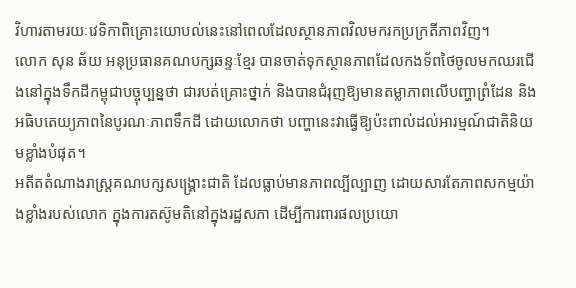វិហារតាមរយៈវេទិកាពិគ្រោះយោបល់នេះនៅពេលដែលស្ថានភាពវិលមករកប្រក្រតីភាពវិញ។
លោក សុន ឆ័យ អនុប្រធានគណបក្សឆន្ទៈខ្មែរ បានចាត់ទុកស្ថានភាពដែលកងទ័ពថៃចូលមកឈរជើងនៅក្នុងទឹកដីកម្ពុជាបច្ចុប្បន្នថា ជារបត់គ្រោះថ្នាក់ និងបានជំរុញឱ្យមានតម្លាភាពលើបញ្ហាព្រំដែន និងអធិបតេយ្យភាពនៃបូរណៈភាពទឹកដី ដោយលោកថា បញ្ហានេះវាធ្វើឱ្យប៉ះពាល់ដល់អារម្មណ៍ជាតិនិយមខ្លាំងបំផុត។
អតីតតំណាងរាស្ត្រគណបក្សសង្គ្រោះជាតិ ដែលធ្លាប់មានភាពល្បីល្បាញ ដោយសារតែភាពសកម្មយ៉ាងខ្លាំងរបស់លោក ក្នុងការតស៊ូមតិនៅក្នុងរដ្ឋសភា ដើម្បីការពារផលប្រយោ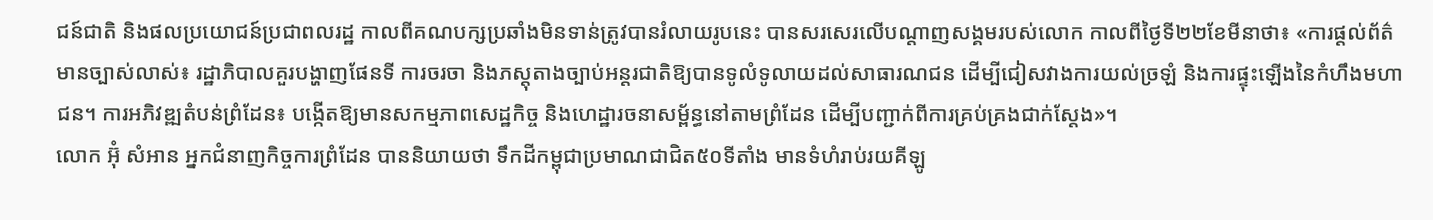ជន៍ជាតិ និងផលប្រយោជន៍ប្រជាពលរដ្ឋ កាលពីគណបក្សប្រឆាំងមិនទាន់ត្រូវបានរំលាយរូបនេះ បានសរសេរលើបណ្តាញសង្គមរបស់លោក កាលពីថ្ងៃទី២២ខែមីនាថា៖ «ការផ្តល់ព័ត៌មានច្បាស់លាស់៖ រដ្ឋាភិបាលគួរបង្ហាញផែនទី ការចរចា និងភស្តុតាងច្បាប់អន្តរជាតិឱ្យបានទូលំទូលាយដល់សាធារណជន ដើម្បីជៀសវាងការយល់ច្រឡំ និងការផ្ទុះឡើងនៃកំហឹងមហាជន។ ការអភិវឌ្ឍតំបន់ព្រំដែន៖ បង្កើតឱ្យមានសកម្មភាពសេដ្ឋកិច្ច និងហេដ្ឋារចនាសម្ព័ន្ធនៅតាមព្រំដែន ដើម្បីបញ្ជាក់ពីការគ្រប់គ្រងជាក់ស្តែង»។
លោក អ៊ុំ សំអាន អ្នកជំនាញកិច្ចការព្រំដែន បាននិយាយថា ទឹកដីកម្ពុជាប្រមាណជាជិត៥០ទីតាំង មានទំហំរាប់រយគីឡូ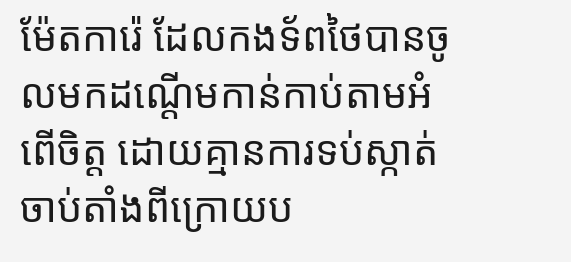ម៉ែតការ៉េ ដែលកងទ័ពថៃបានចូលមកដណ្តើមកាន់កាប់តាមអំពើចិត្ត ដោយគ្មានការទប់ស្កាត់ ចាប់តាំងពីក្រោយប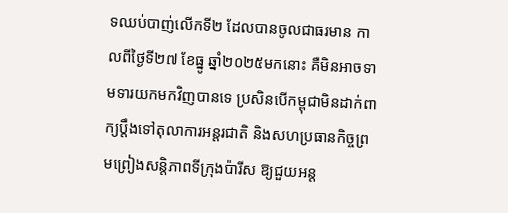ទឈប់បាញ់លើកទី២ ដែលបានចូលជាធរមាន កាលពីថ្ងៃទី២៧ ខែធ្នូ ឆ្នាំ២០២៥មកនោះ គឺមិនអាចទាមទារយកមកវិញបានទេ ប្រសិនបើកម្ពុជាមិនដាក់ពាក្យប្តឹងទៅតុលាការអន្តរជាតិ និងសហប្រធានកិច្ចព្រមព្រៀងសន្តិភាពទីក្រុងប៉ារីស ឱ្យជួយអន្ត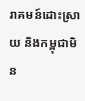រាគមន៍ដោះស្រាយ និងកម្ពុជាមិន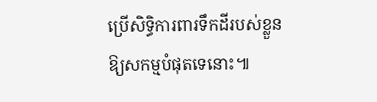ប្រើសិទ្ធិការពារទឹកដីរបស់ខ្លួនឱ្យសកម្មបំផុតទេនោះ៕